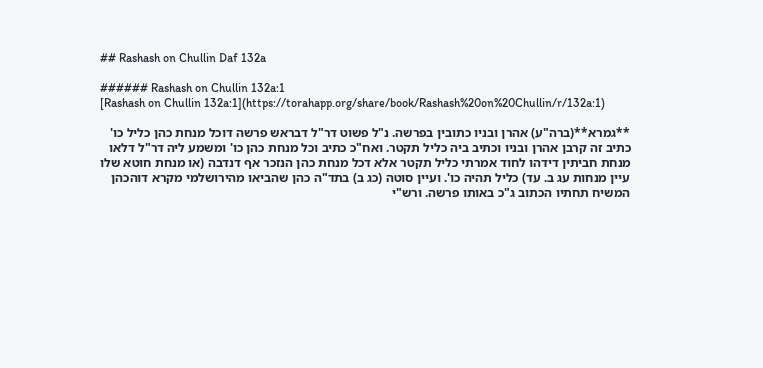## Rashash on Chullin Daf 132a

###### Rashash on Chullin 132a:1
[Rashash on Chullin 132a:1](https://torahapp.org/share/book/Rashash%20on%20Chullin/r/132a:1)

**גמרא**(ברה"ע) אהרן ובניו כתובין בפרשה. נ"ל פשוט דר"ל דבראש פרשה דוכל מנחת כהן כליל כו' כתיב זה קרבן אהרן ובניו וכתיב ביה כליל תקטר. ואח"כ כתיב וכל מנחת כהן כו' ומשמע ליה דר"ל דלאו מנחת חביתין דידהו לחוד אמרתי כליל תקטר אלא דכל מנחת כהן הנזכר אף דנדבה (או מנחת חוטא שלו עיין מנחות עג ב. עד) כליל תהיה כו'. ועיין סוטה (כג ב) בתד"ה כהן שהביאו מהירושלמי מקרא דוהכהן המשיח תחתיו הכתוב ג"כ באותו פרשה. ורש"י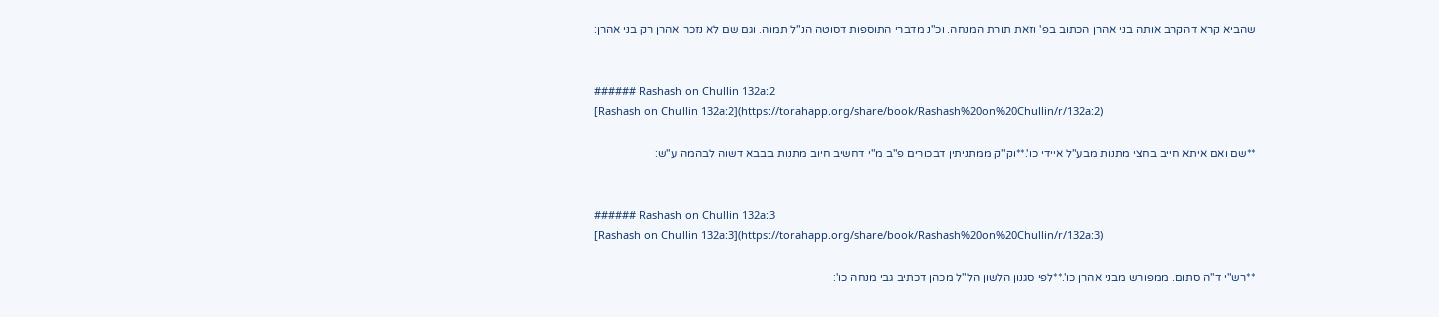שהביא קרא דהקרב אותה בני אהרן הכתוב בפ' וזאת תורת המנחה. וכ"נ מדברי התוספות דסוטה הנ"ל תמוה. וגם שם לא נזכר אהרן רק בני אהרן:


###### Rashash on Chullin 132a:2
[Rashash on Chullin 132a:2](https://torahapp.org/share/book/Rashash%20on%20Chullin/r/132a:2)

**שם ואם איתא חייב בחצי מתנות מבע"ל איידי כו'.**וק"ק ממתניתין דבכורים פ"ב מ"י דחשיב חיוב מתנות בבבא דשוה לבהמה ע"ש:


###### Rashash on Chullin 132a:3
[Rashash on Chullin 132a:3](https://torahapp.org/share/book/Rashash%20on%20Chullin/r/132a:3)

**רש"י ד"ה סתום. ממפורש מבני אהרן כו'.**לפי סגנון הלשון הל"ל מכהן דכתיב גבי מנחה כו':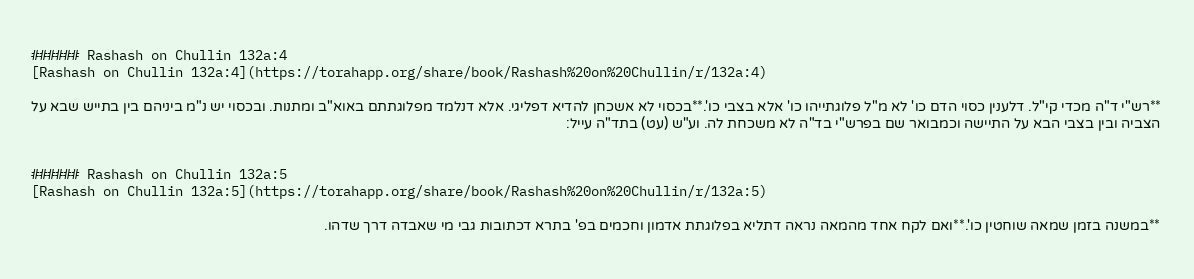###### Rashash on Chullin 132a:4
[Rashash on Chullin 132a:4](https://torahapp.org/share/book/Rashash%20on%20Chullin/r/132a:4)

**רש"י ד"ה מכדי קי"ל. דלענין כסוי הדם כו' לא מ"ל פלוגתייהו כו' אלא בצבי כו'.**בכסוי לא אשכחן להדיא דפליגי. אלא דנלמד מפלוגתתם באוא"ב ומתנות. ובכסוי יש נ"מ ביניהם בין בתייש שבא על הצביה ובין בצבי הבא על התיישה וכמבואר שם בפרש"י בד"ה לא משכחת לה. וע"ש (עט) בתד"ה עייל:


###### Rashash on Chullin 132a:5
[Rashash on Chullin 132a:5](https://torahapp.org/share/book/Rashash%20on%20Chullin/r/132a:5)

**במשנה בזמן שמאה שוחטין כו'.**ואם לקח אחד מהמאה נראה דתליא בפלוגתת אדמון וחכמים בפ' בתרא דכתובות גבי מי שאבדה דרך שדהו.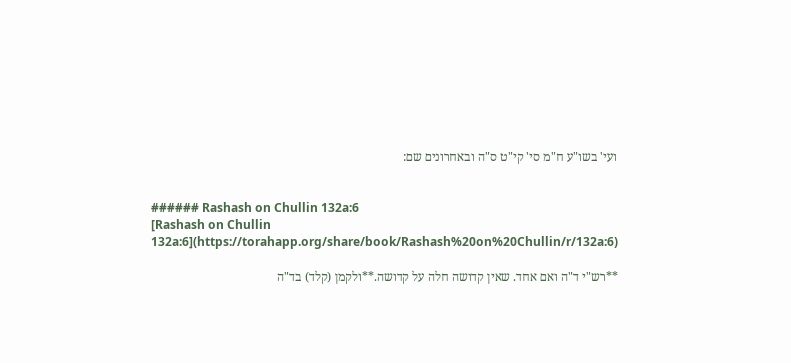ועי' בשו"ע ח"מ סי' קי"ט ס"ה ובאחרונים שם:


###### Rashash on Chullin 132a:6
[Rashash on Chullin 132a:6](https://torahapp.org/share/book/Rashash%20on%20Chullin/r/132a:6)

**רש"י ד"ה ואם אחד. שאין קדושה חלה על קדושה.**ולקמן (קלד) בד"ה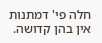חלה פי' דמתנות אין בהן קדושה.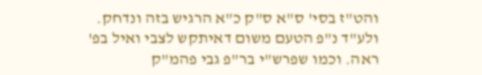והט"ז בסי' ס"א ס"ק כ"א הרגיש בזה ונדחק. ולע"ד נ"פ הטעם משום דאיתקש לצבי ואיל בפ' ראה. וכמו שפרש"י בר"פ גבי פהמ"ק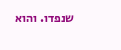שנפדו. והוא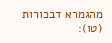מהגמרא דבכורות (טו):